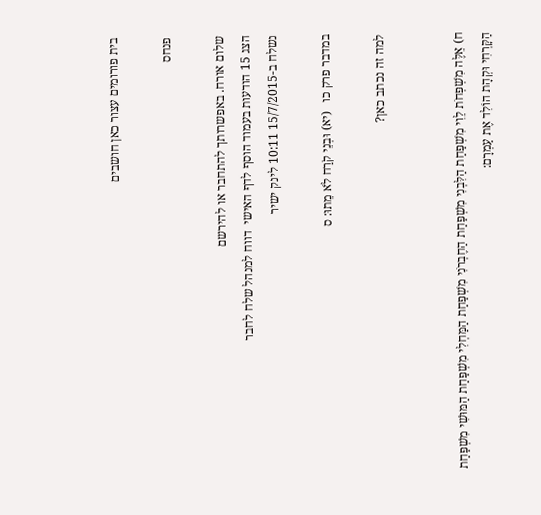בית פורומים עצור כאן חושבים

פנחס

שלום אורח. באפשרותך להתחבר או להירשם
הצג 15 הודעות בעמוד הוסף לדף האישי  דווח למנהל שלח לחבר
נשלח ב-15/7/2015 10:11 לינק ישיר

במדבר פרק כו   (יא) וּבְנֵי קֹרַח לֹא מֵתוּ: ס

למה זה נכתב כאן?


ח) אֵלֶּה מִשְׁפְּחֹת לֵוִי מִשְׁפַּחַת הַלִּבְנִי מִשְׁפַּחַת הַחֶבְרֹנִי מִשְׁפַּחַת הַמַּחְלִי מִשְׁפַּחַת הַמּוּשִׁי מִשְׁפַּחַת הַקָּרְחִי וּקְהָת הוֹלִד אֶת עַמְרָם: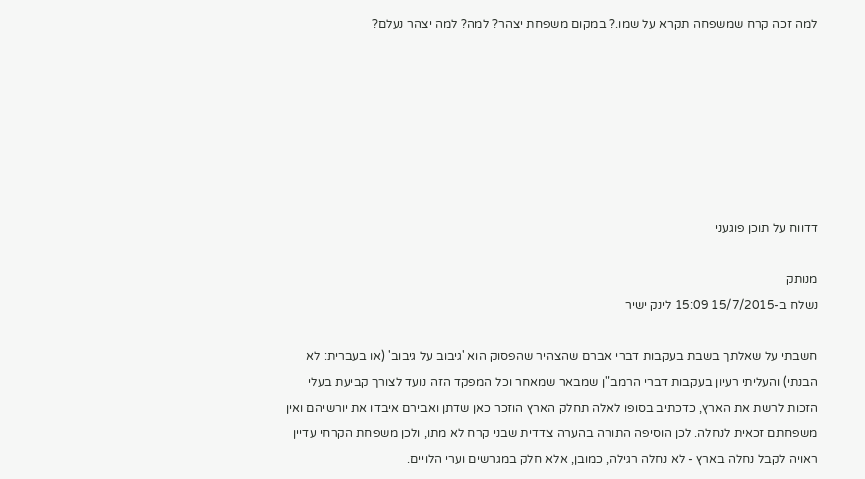למה זכה קרח שמשפחה תקרא על שמו.? במקום משפחת יצהר? למה? למה יצהר נעלם?







דדווח על תוכן פוגעני

מנותק
נשלח ב-15/7/2015 15:09 לינק ישיר

חשבתי על שאלתך בשבת בעקבות דברי אברם שהצהיר שהפסוק הוא 'גיבוב על גיבוב' (או בעברית: לא הבנתי) והעליתי רעיון בעקבות דברי הרמב"ן שמבאר שמאחר וכל המפקד הזה נועד לצורך קביעת בעלי הזכות לרשת את הארץ, כדכתיב בסופו לאלה תחלק הארץ הוזכר כאן שדתן ואבירם איבדו את יורשיהם ואין משפחתם זכאית לנחלה. לכן הוסיפה התורה בהערה צדדית שבני קרח לא מתו, ולכן משפחת הקרחי עדיין ראויה לקבל נחלה בארץ - לא נחלה רגילה, כמובן, אלא חלק במגרשים וערי הלויים.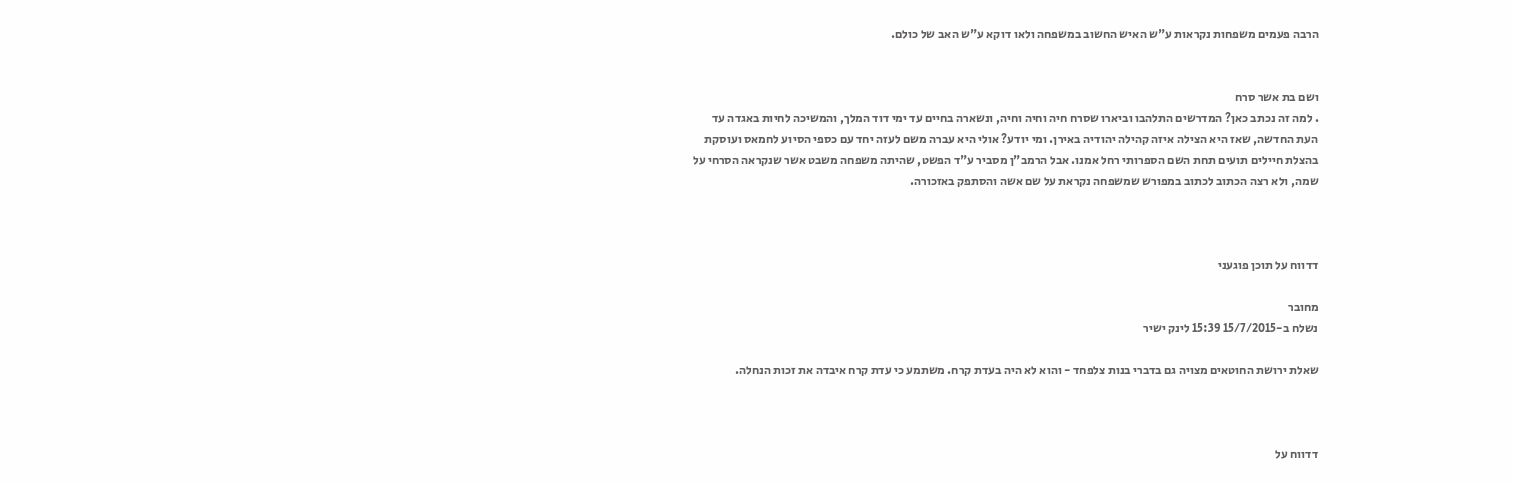הרבה פעמים משפחות נקראות ע"ש האיש החשוב במשפחה ולאו דוקא ע"ש האב של כולם.


ושם בת אשר סרח
. למה זה נכתב כאן? המדרשים התלהבו וביארו שסרח חיה וחיה וחיה, ונשארה בחיים עד ימי דוד המלך, והמשיכה לחיות באגדה עד העת החדשה, שאז היא הצילה איזה קהילה יהודיה באירן. ומי יודע? אולי היא עברה משם לעזה יחד עם כספי הסיוע לחמאס ועוסקת בהצלת חיילים תועים תחת השם הספרותי רחל אמנו. אבל הרמב"ן מסביר ע"ד הפשט, שהיתה משפחה משבט אשר שנקראה הסרחי על שמה, ולא רצה הכתוב לכתוב במפורש שמשפחה נקראת על שם אשה והסתפק באזכורה.



דדווח על תוכן פוגעני

מחובר
נשלח ב-15/7/2015 15:39 לינק ישיר

שאלת ירושת החוטאים מצויה גם בדברי בנות צלפחד - והוא לא היה בעדת קרח. משתמע כי עדת קרח איבדה את זכות הנחלה.



דדווח על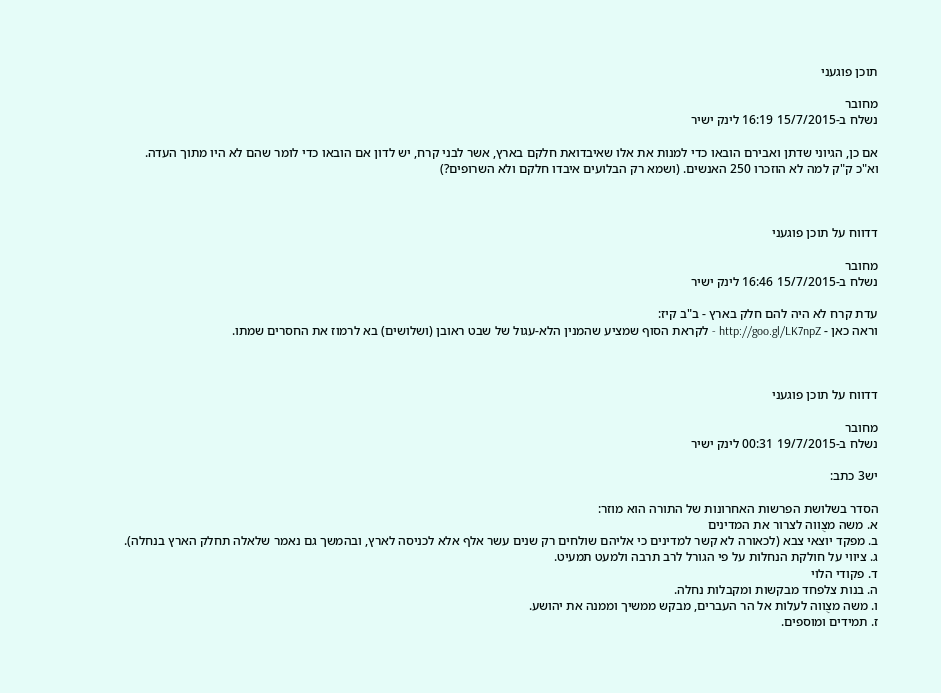תוכן פוגעני

מחובר
נשלח ב-15/7/2015 16:19 לינק ישיר

אם כן, הגיוני שדתן ואבירם הובאו כדי למנות את אלו שאיבדואת חלקם בארץ, אשר לבני קרח, יש לדון אם הובאו כדי לומר שהם לא היו מתוך העדה.
וא"כ ק"ק למה לא הוזכרו 250 האנשים. (ושמא רק הבלועים איבדו חלקם ולא השרופים?)



דדווח על תוכן פוגעני

מחובר
נשלח ב-15/7/2015 16:46 לינק ישיר

עדת קרח לא היה להם חלק בארץ - ב"ב קיז:
וראה כאן - http://goo.gl/LK7npZ - לקראת הסוף שמציע שהמנין הלא-עגול של שבט ראובן (ושלושים) בא לרמוז את החסרים שמתו.



דדווח על תוכן פוגעני

מחובר
נשלח ב-19/7/2015 00:31 לינק ישיר

יש3 כתב:

הסדר בשלושת הפרשות האחרונות של התורה הוא מוזר:
א. משה מצֻווה לצרור את המדינים
ב. מפקד יוצאי צבא (לכאורה לא קשר למדינים כי אליהם שולחים רק שנים עשר אלף אלא לכניסה לארץ, ובהמשך גם נאמר שלאלה תחלק הארץ בנחלה).
ג. ציווי על חולקת הנחלות על פי הגורל לרב תרבה ולמעט תמעיט.
ד. פקודי הלוי
ה. בנות צלפחד מבקשות ומקבלות נחלה.
ו. משה מצֻווה לעלות אל הר העברים, מבקש ממשיך וממנה את יהושע.
ז. תמידים ומוספים.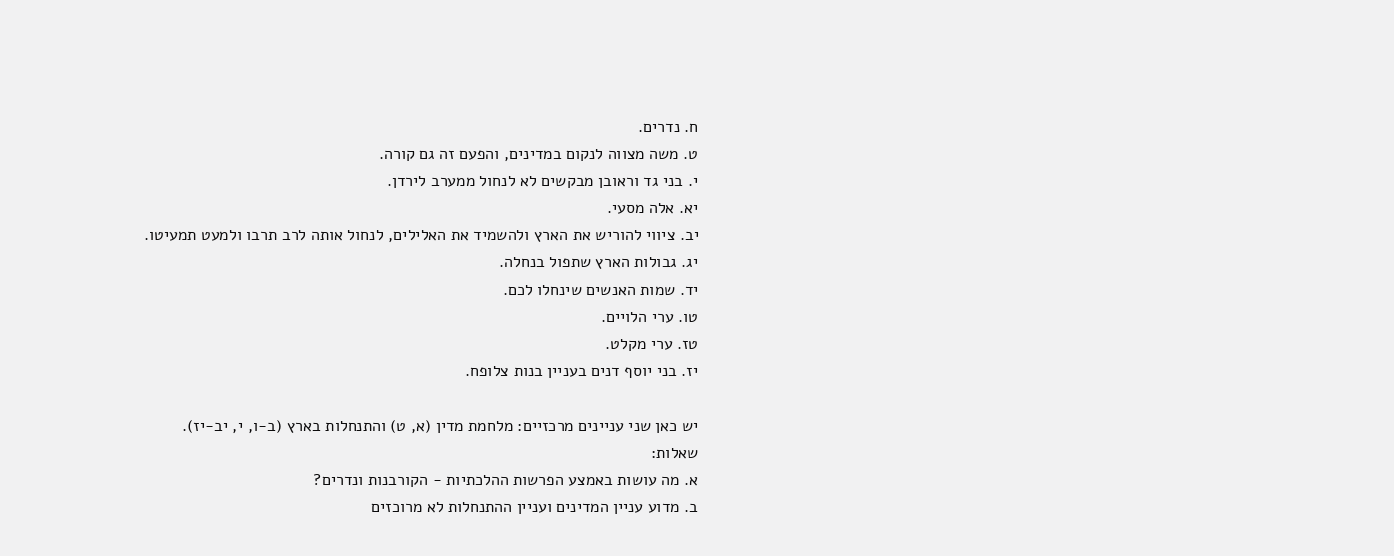ח. נדרים.
ט. משה מצווה לנקום במדינים, והפעם זה גם קורה.
י. בני גד וראובן מבקשים לא לנחול ממערב לירדן.
יא. אלה מסעי.
יב. ציווי להוריש את הארץ ולהשמיד את האלילים, לנחול אותה לרב תרבו ולמעט תמעיטו.
יג. גבולות הארץ שתפול בנחלה.
יד. שמות האנשים שינחלו לכם.
טו. ערי הלויים.
טז. ערי מקלט.
יז. בני יוסף דנים בעניין בנות צלופח.

יש כאן שני עניינים מרכזיים: מלחמת מדין (א, ט) והתנחלות בארץ (ב-ו, י, יב-יז).
שאלות:
א. מה עושות באמצע הפרשות ההלכתיות - הקורבנות ונדרים?
ב. מדוע עניין המדינים ועניין ההתנחלות לא מרוכזים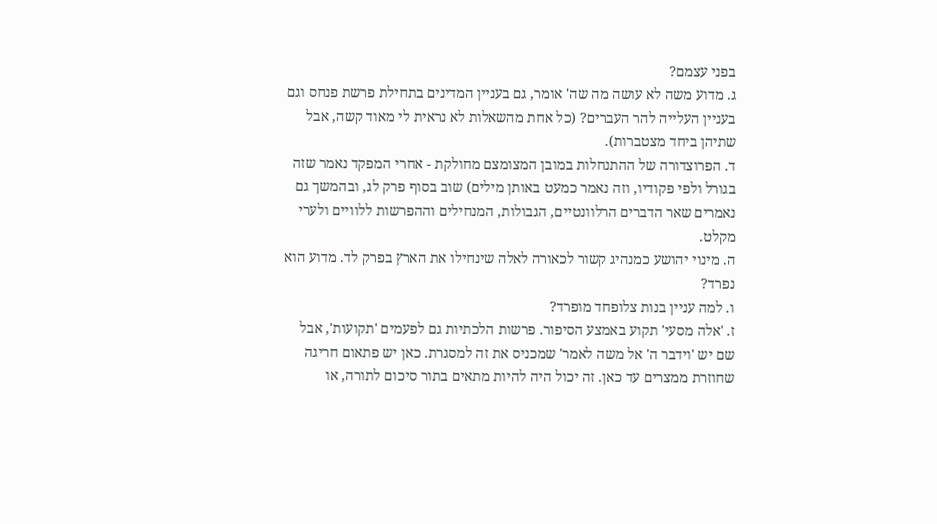בפני עצמם?
ג. מדוע משה לא עושה מה שה' אומר, גם בעניין המדינים בתחילת פרשת פנחס וגם בעניין העלייה להר העברים? (כל אחת מהשאלות לא נראית לי מאוד קשה, אבל שתיהן ביחד מצטברות).
ד. הפרוצדורה של ההתנחלות במובן המצומצם מחולקת - אחרי המפקד נאמר שזה בגורל ולפי פקודיו, וזה נאמר כמעט באותן מילים) שוב בסוף פרק לג, ובהמשך גם נאמרים שאר הדברים הרלוונטיים, הגבולות, המנחילים וההפרשות ללוויים ולערי מקלט.
ה. מינוי יהושע כמנהיג קשור לכאורה לאלה שינחילו את הארץ בפרק לד. מדוע הוא נפרד?
ו. למה עניין בנות צלופחד מופרד?
ז. 'אלה מסעי' תקוע באמצע הסיפור. פרשות הלכתיות גם לפעמים 'תקועות', אבל שם יש 'וידבר ה' אל משה לאמר' שמכניס את זה למסגרת. כאן יש פתאום חריגה שחוזרת ממצרים עד כאן. זה יכול היה להיות מתאים בתור סיכום לתורה, או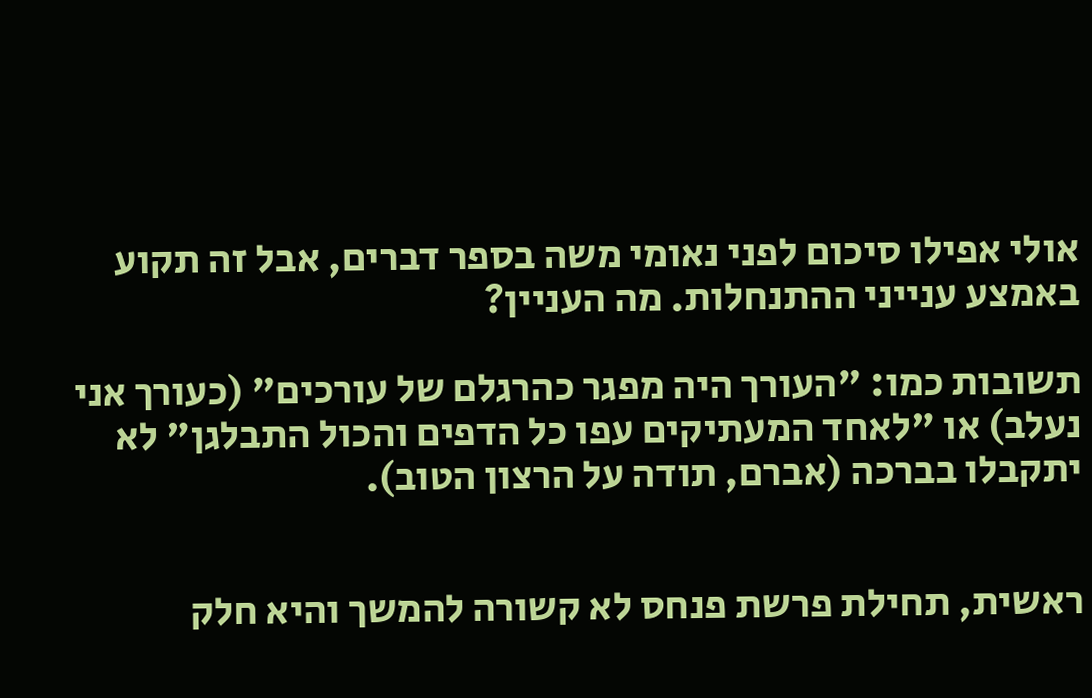אולי אפילו סיכום לפני נאומי משה בספר דברים, אבל זה תקוע באמצע ענייני ההתנחלות. מה העניין?

תשובות כמו: "העורך היה מפגר כהרגלם של עורכים" (כעורך אני נעלב) או "לאחד המעתיקים עפו כל הדפים והכול התבלגן" לא יתקבלו בברכה (אברם, תודה על הרצון הטוב).


ראשית, תחילת פרשת פנחס לא קשורה להמשך והיא חלק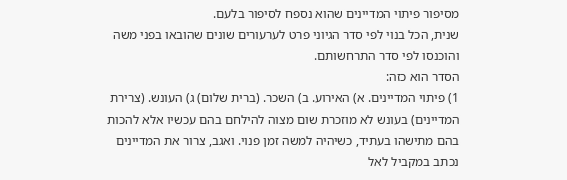מסיפור פיתוי המדיינים שהוא נספח לסיפור בלעם.
שנית, הכל בנוי לפי סדר הגיוני פרט לערעורים שונים שהובאו בפני משה והוכנסו לפי סדר התרחשותם.
הסדר הוא כזה:
1) פיתוי המדיינים. א) האירוע. ב) השכר. (ברית שלום) ג) העונש. (צרירת המדיינים) בעונש לא מוזכרת שום מצוה להילחם בהם עכשיו אלא להכות בהם מתישהו בעתיד, כשיהיה למשה זמן פנוי. ואגב, צרור את המדיינים נכתב במקביל לאל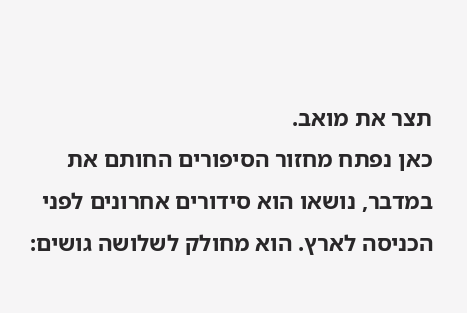תצר את מואב.
כאן נפתח מחזור הסיפורים החותם את במדבר, נושאו הוא סידורים אחרונים לפני הכניסה לארץ. הוא מחולק לשלושה גושים: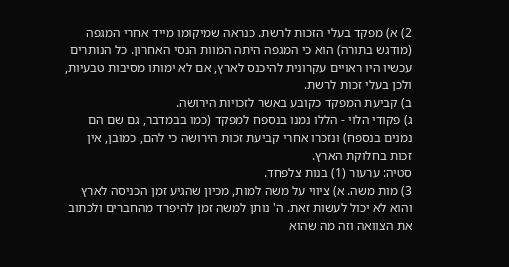2) א) מפקד בעלי הזכות לרשת. כנראה שמיקומו מייד אחרי המגפה (מודגש בתורה) הוא כי המגפה היתה המוות הנסי האחרון. כל הנותרים עכשיו היו ראויים עקרונית להיכנס לארץ, אם לא ימותו מסיבות טבעיות, ולכן בעלי זכות לרשת.
ב) קביעת המפקד כקובע באשר לזכויות הירושה.
ג) פקודי הלוי - הללו נמנו בנספח למפקד (כמו בבמדבר, גם שם הם נמנים בנספח) ונזכרו אחרי קביעת זכות הירושה כי להם, כמובן, אין זכות בחלוקת הארץ.
סטיה: ערעור (1) בנות צלפחד.
3) מות משה. א) ציווי על משה למות, מכיון שהגיע זמן הכניסה לארץ והוא לא יכול לעשות זאת. ה' נותן למשה זמן להיפרד מהחברים ולכתוב את הצוואה וזה מה שהוא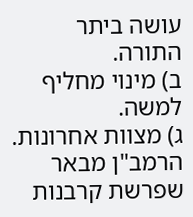עושה ביתר התורה.
ב) מינוי מחליף למשה.
ג) מצוות אחרונות. הרמב"ן מבאר שפרשת קרבנות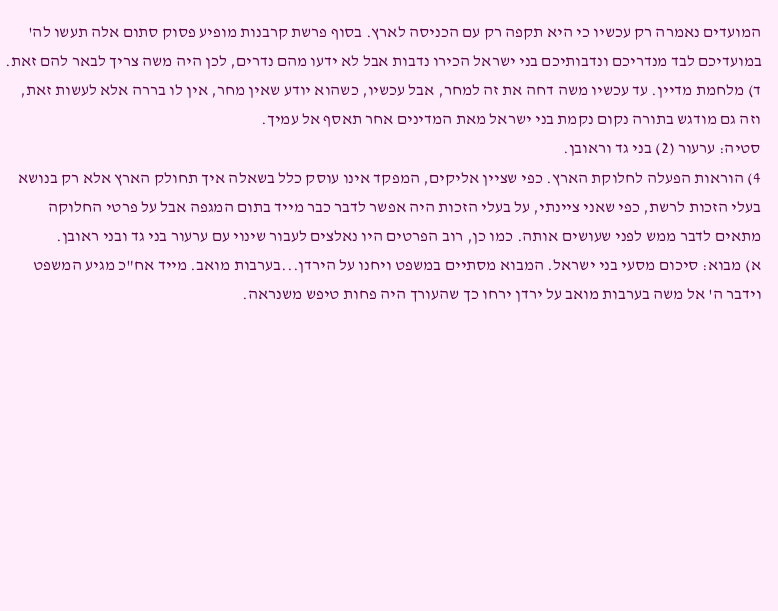המועדים נאמרה רק עכשיו כי היא תקפה רק עם הכניסה לארץ. בסוף פרשת קרבנות מופיע פסוק סתום אלה תעשו לה' במועדיכם לבד מנדריכם ונדבותיכם בני ישראל הכירו נדבות אבל לא ידעו מהם נדרים, לכן היה משה צריך לבאר להם זאת.
ד) מלחמת מדיין. עד עכשיו משה דחה את זה למחר, אבל עכשיו, כשהוא יודע שאין מחר, אין לו בררה אלא לעשות זאת, וזה גם מודגש בתורה נקום נקמת בני ישראל מאת המדינים אחר תאסף אל עמיך.
סטיה: ערעור (2) בני גד וראובן.
4) הוראות הפעלה לחלוקת הארץ. כפי שציין אליקים, המפקד אינו עוסק כלל בשאלה איך תחולק הארץ אלא רק בנושא בעלי הזכות לרשת, כפי שאני ציינתי, על בעלי הזכות היה אפשר לדבר כבר מייד בתום המגפה אבל על פרטי החלוקה מתאים לדבר ממש לפני שעושים אותה. כמו כן, רוב הפרטים היו נאלצים לעבור שינוי עם ערעור בני גד ובני ראובן.
א) מבוא: סיכום מסעי בני ישראל. המבוא מסתיים במשפט ויחנו על הירדן...בערבות מואב. מייד אח"כ מגיע המשפט וידבר ה' אל משה בערבות מואב על ירדן ירחו כך שהעורך היה פחות טיפש משנראה.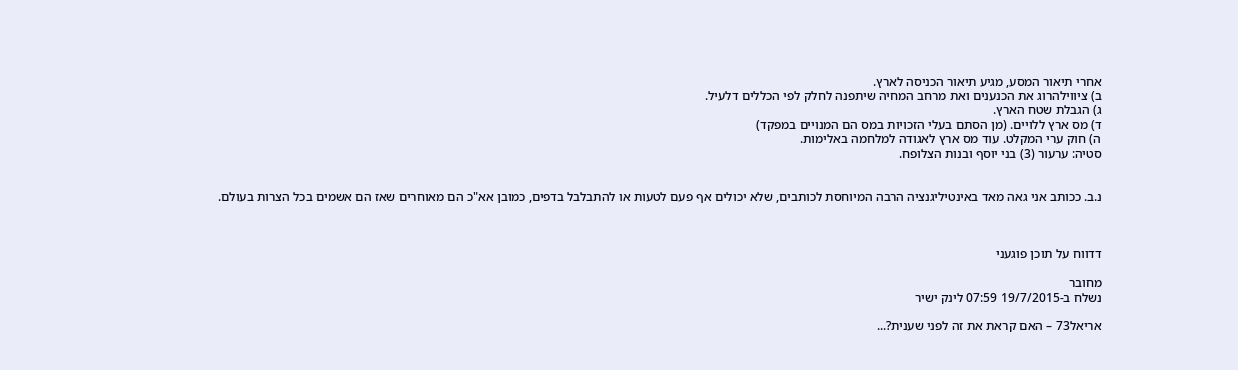אחרי תיאור המסע, מגיע תיאור הכניסה לארץ.
ב) ציווילהרוג את הכנענים ואת מרחב המחיה שיתפנה לחלק לפי הכללים דלעיל.
ג) הגבלת שטח הארץ.
ד) מס ארץ ללויים. (מן הסתם בעלי הזכויות במס הם המנויים במפקד)
ה) חוק ערי המקלט. עוד מס ארץ לאגודה למלחמה באלימות.
סטיה: ערעור (3) בני יוסף ובנות הצלופח.


נ.ב. ככותב אני גאה מאד באינטיליגנציה הרבה המיוחסת לכותבים, שלא יכולים אף פעם לטעות או להתבלבל בדפים, כמובן אא"כ הם מאוחרים שאז הם אשמים בכל הצרות בעולם.



דדווח על תוכן פוגעני

מחובר
נשלח ב-19/7/2015 07:59 לינק ישיר

אריאל73 – האם קראת את זה לפני שענית?...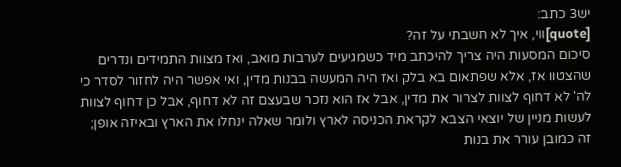יש3 כתב:
[quote]ווי, איך לא חשבתי על זה?
סיכום המסעות היה צריך להיכתב מיד כשמגיעים לערבות מואב, ואז מצוות התמידים ונדרים שהצטוו אז, אלא שפתאום בא בלק ואז היה המעשה בבנות מדין, ואי אפשר היה לחזור לסדר כי לה' לא דחוף לצוות לצרור את מדין, אבל אז הוא נזכר שבעצם זה לא דחוף, אבל כן דחוף לצוות לעשות מניין של יוצאי הצבא לקראת הכניסה לארץ ולומר שאלה ינחלו את הארץ ובאיזה אופן; זה כמובן עורר את בנות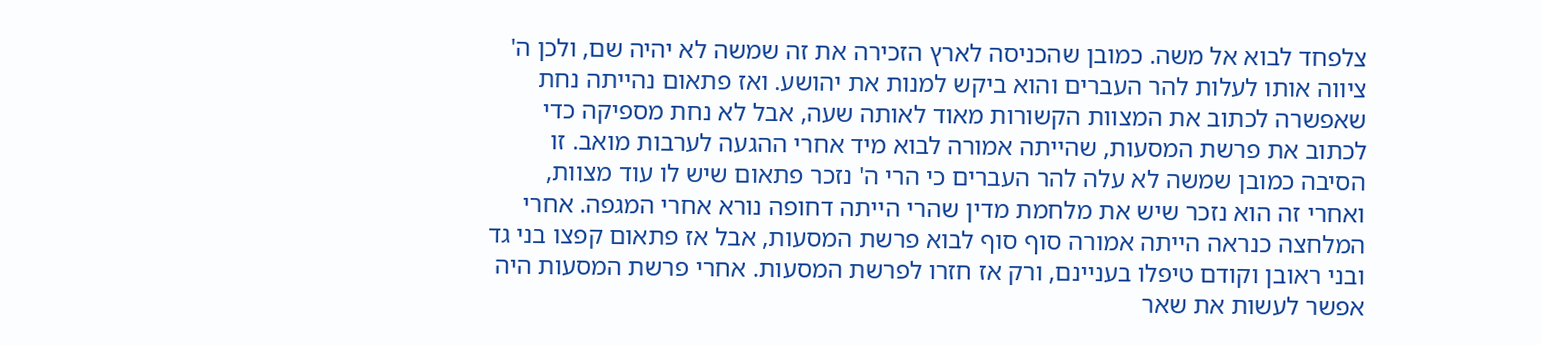צלפחד לבוא אל משה. כמובן שהכניסה לארץ הזכירה את זה שמשה לא יהיה שם, ולכן ה' ציווה אותו לעלות להר העברים והוא ביקש למנות את יהושע. ואז פתאום נהייתה נחת שאפשרה לכתוב את המצוות הקשורות מאוד לאותה שעה, אבל לא נחת מספיקה כדי לכתוב את פרשת המסעות, שהייתה אמורה לבוא מיד אחרי ההגעה לערבות מואב. זו הסיבה כמובן שמשה לא עלה להר העברים כי הרי ה' נזכר פתאום שיש לו עוד מצוות, ואחרי זה הוא נזכר שיש את מלחמת מדין שהרי הייתה דחופה נורא אחרי המגפה. אחרי המלחצה כנראה הייתה אמורה סוף סוף לבוא פרשת המסעות, אבל אז פתאום קפצו בני גד ובני ראובן וקודם טיפלו בעניינם, ורק אז חזרו לפרשת המסעות. אחרי פרשת המסעות היה אפשר לעשות את שאר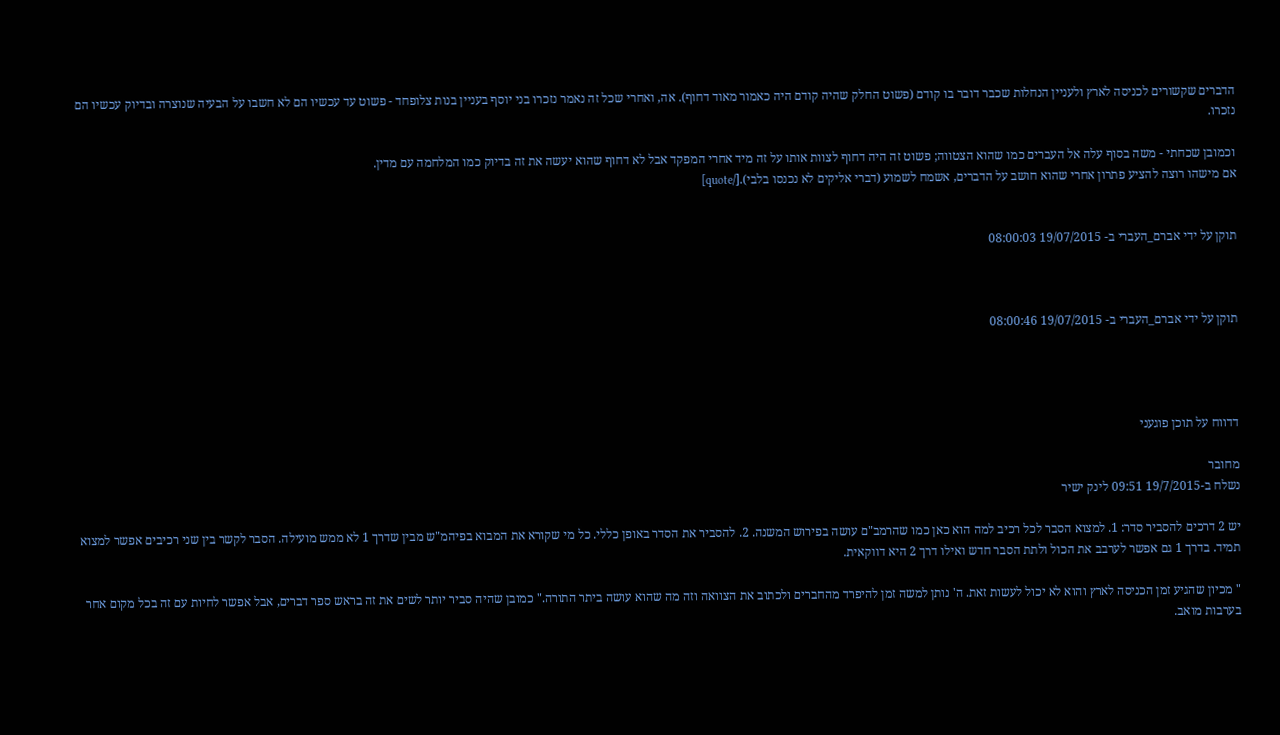הדברים שקשורים לכניסה לארץ ולעניין הנחלות שכבר דובר בו קודם (פשוט החלק שהיה קודם היה כאמור מאוד דחוף). אה, ואחרי שכל זה נאמר נזכרו בני יוסף בעניין בנות צלופחד - פשוט עד עכשיו הם לא חשבו על הבעיה שנוצרה ובדיוק עכשיו הם נזכרו.

וכמובן שכחתי - משה בסוף עלה אל העברים כמו שהוא הצטווה; פשוט זה היה דחוף לצוות אותו על זה מיד אחרי המפקד אבל לא דחוף שהוא יעשה את זה בדיוק כמו המלחמה עם מדין.
אם מישהו רוצה להציע פתרון אחרי שהוא חושב על הדברים, אשמח לשמוע (דברי אליקים לא נכנסו בלבי).[/quote]


תוקן על ידי אברם_העברי ב- 19/07/2015 08:00:03



תוקן על ידי אברם_העברי ב- 19/07/2015 08:00:46




דדווח על תוכן פוגעני

מחובר
נשלח ב-19/7/2015 09:51 לינק ישיר

יש 2 דרכים להסביר סדר: 1. למצוא הסבר לכל רכיב למה הוא כאן כמו שהרמב"ם עושה בפירוש המשנה. 2. להסביר את הסדר באופן כללי. כל מי שקורא את המבוא בפיהמ"ש מבין שדרך 1 לא ממש מועילה. הסבר לקשר בין שני רכיבים אפשר למצוא תמיד. בדרך 1 גם אפשר לערבב את הכול ולתת הסבר חדש ואילו דרך 2 היא דווקאית.

" מכיון שהגיע זמן הכניסה לארץ והוא לא יכול לעשות זאת. ה' נותן למשה זמן להיפרד מהחברים ולכתוב את הצוואה וזה מה שהוא עושה ביתר התורה." כמובן שהיה סביר יותר לשים את זה בראש ספר דברים, אבל אפשר לחיות עם זה בכל מקום אחר בערבות מואב.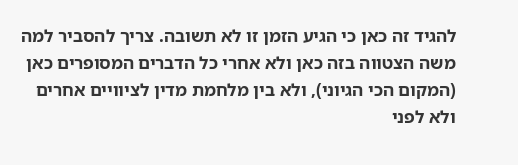להגיד זה כאן כי הגיע הזמן זו לא תשובה. צריך להסביר למה משה הצטווה בזה כאן ולא אחרי כל הדברים המסופרים כאן (המקום הכי הגיוני), ולא בין מלחמת מדין לציוויים אחרים ולא לפני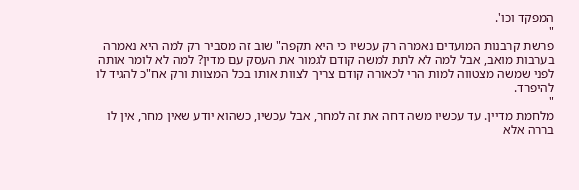המפקד וכו'.
"
פרשת קרבנות המועדים נאמרה רק עכשיו כי היא תקפה" שוב זה מסביר רק למה היא נאמרה בערבות מואב, אבל למה לא לתת למשה קודם לגמור את העסק עם מדין? למה לא לומר אותה לפני שמשה מצטווה למות הרי לכאורה קודם צריך לצוות אותו בכל המצוות ורק אח"כ להגיד לו להיפרד.
"
מלחמת מדיין. עד עכשיו משה דחה את זה למחר, אבל עכשיו, כשהוא יודע שאין מחר, אין לו בררה אלא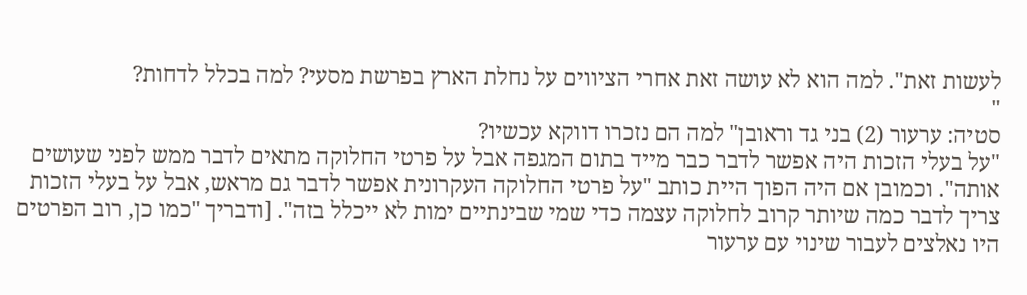לעשות זאת". למה הוא לא עושה זאת אחרי הציווים על נחלת הארץ בפרשת מסעי? למה בכלל לדחות?
"
סטיה: ערעור (2) בני גד וראובן" למה הם נזכרו דווקא עכשיו?
"על בעלי הזכות היה אפשר לדבר כבר מייד בתום המגפה אבל על פרטי החלוקה מתאים לדבר ממש לפני שעושים אותה". וכמובן אם היה הפוך היית כותב "על פרטי החלוקה העקרונית אפשר לדבר גם מראש, אבל על בעלי הזכות צריך לדבר כמה שיותר קרוב לחלוקה עצמה כדי שמי שבינתיים ימות לא ייכלל בזה". [ודבריך "כמו כן, רוב הפרטים היו נאלצים לעבור שינוי עם ערעור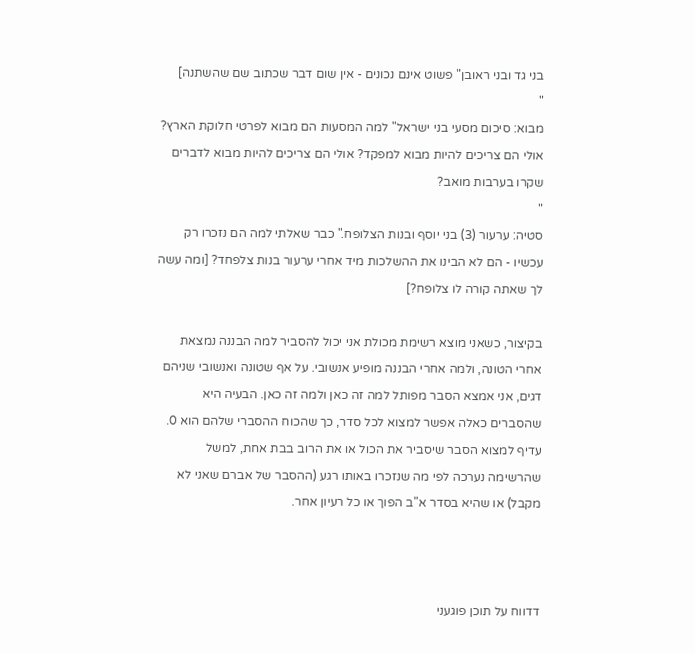בני גד ובני ראובן" פשוט אינם נכונים - אין שום דבר שכתוב שם שהשתנה]
"
מבוא: סיכום מסעי בני ישראל" למה המסעות הם מבוא לפרטי חלוקת הארץ? אולי הם צריכים להיות מבוא למפקד? אולי הם צריכים להיות מבוא לדברים שקרו בערבות מואב?
"
סטיה: ערעור (3) בני יוסף ובנות הצלופח." כבר שאלתי למה הם נזכרו רק עכשיו - הם לא הבינו את ההשלכות מיד אחרי ערעור בנות צלפחד? [ומה עשה לך שאתה קורה לו צלופח?]

בקיצור, כשאני מוצא רשימת מכולת אני יכול להסביר למה הבננה נמצאת אחרי הטונה, ולמה אחרי הבננה מופיע אנשובי. על אף שטונה ואנשובי שניהם דגים, אני אמצא הסבר מפותל למה זה כאן ולמה זה כאן. הבעיה היא שהסברים כאלה אפשר למצוא לכל סדר, כך שהכוח ההסברי שלהם הוא 0. עדיף למצוא הסבר שיסביר את הכול או את הרוב בבת אחת, למשל שהרשימה נערכה לפי מה שנזכרו באותו רגע (ההסבר של אברם שאני לא מקבל) או שהיא בסדר א"ב הפוך או כל רעיון אחר.



דדווח על תוכן פוגעני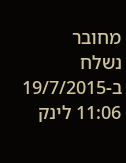מחובר
נשלח ב-19/7/2015 11:06 לינק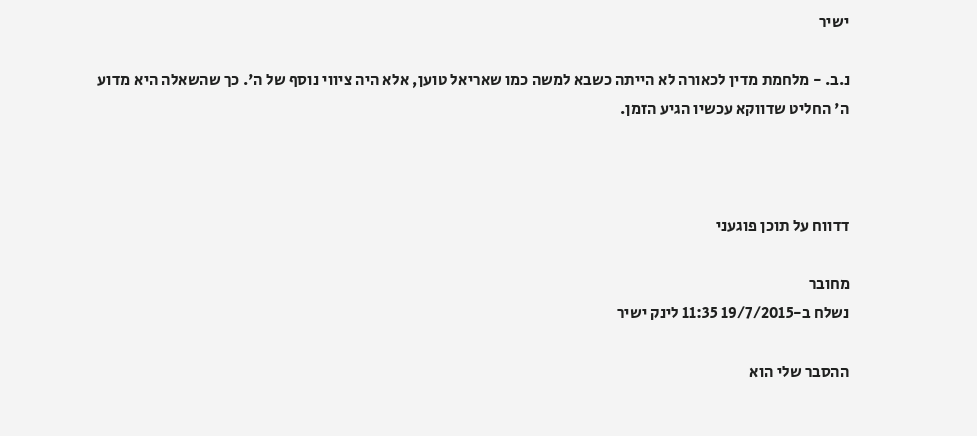ישיר

נ.ב. - מלחמת מדין לכאורה לא הייתה כשבא למשה כמו שאריאל טוען, אלא היה ציווי נוסף של ה'. כך שהשאלה היא מדוע ה' החליט שדווקא עכשיו הגיע הזמן.



דדווח על תוכן פוגעני

מחובר
נשלח ב-19/7/2015 11:35 לינק ישיר

ההסבר שלי הוא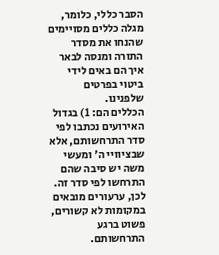הסבר כללי, כלומר, מגלה כללים מסויימים שהנחו את מסדר התורה ומנסה לבאר איך הם באים לידי ביטוי בפרטים שלפנינו.
הכללים הם: 1) בגדול האירועים נכתבו לפי סדר התרחשותם, אלא שבציוויי ה' ומעשי משה יש סיבה שהם התרחשו לפי סדר זה.
לכן, ערעורים מובאים במקומות לא קשורים, פשוט ברגע התרחשותם.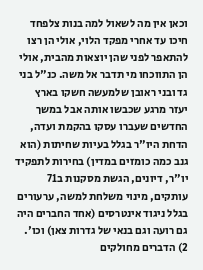וכאן אין מה לשאול למה בנות צלפחד חיכו עד אחרי מפקד הלוי, אולי הן רצו להתאפר לפני שהן יוצאות מהבית, אולי הן התווכחו מי תדבר אל משה. כנ"ל בני גד ובני ראובן שלמעשה חשקו בארץ יעזר מרגע שכבשו אותה אבל במשך החדשים שעברו עסקו בהקמת ועדה, הדחת היו"ר בגלל בעיות שחיתות (הוא גנב כמה כומזים במדין) בחירות לתפקיד יו"ר, דיונים, הגשת מסקנות ב71 עותקים, מינוי משלחת למשה, ערעורים בגלל ניגוד אינטרסים (אחד החברים היה גם רועה וגם בנאי של גדרות צאן) וכו'.
2) הדברים מחולקים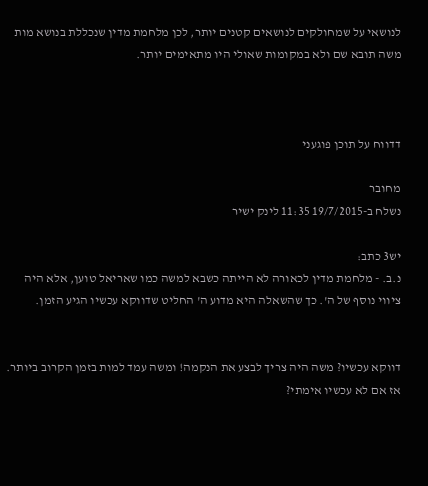לנושאי על שמחולקים לנושאים קטנים יותר, לכן מלחמת מדין שנכללת בנושא מות משה תובא שם ולא במקומות שאולי היו מתאימים יותר.



דדווח על תוכן פוגעני

מחובר
נשלח ב-19/7/2015 11:35 לינק ישיר

יש3 כתב:
נ.ב. - מלחמת מדין לכאורה לא הייתה כשבא למשה כמו שאריאל טוען, אלא היה ציווי נוסף של ה'. כך שהשאלה היא מדוע ה' החליט שדווקא עכשיו הגיע הזמן.


דווקא עכשיו? משה היה צריך לבצע את הנקמה! ומשה עמד למות בזמן הקרוב ביותר. אז אם לא עכשיו אימתי?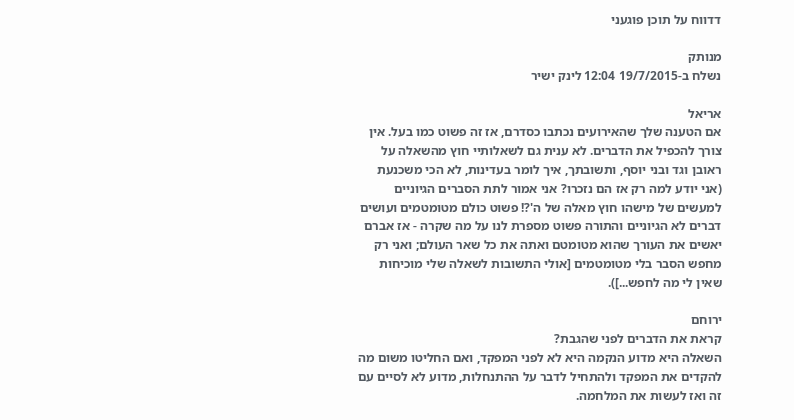דדווח על תוכן פוגעני

מנותק
נשלח ב-19/7/2015 12:04 לינק ישיר

אריאל
אם הטענה שלך שהאירועים נכתבו כסדרם, אז זה פשוט כמו בעל. אין צורך להכפיל את הדברים. לא ענית גם לשאלותיי חוץ מהשאלה על ראובן וגד ובני יוסף, ותשובתך, איך לומר בעדינות, לא הכי משכנעת (אני יודע למה רק אז הם נזכרו? אני אמור לתת הסברים הגיוניים למעשים של מישהו חוץ מאלה של ה'?! פשוט כולם מטומטמים ועושים דברים לא הגיוניים והתורה פשוט מספרת לנו על מה שקרה - אז אברם יאשים את העורך שהוא מטומטם ואתה את כל שאר העולם; ואני רק מחפש הסבר בלי מטומטמים [אולי התשובות לשאלה שלי מוכיחות שאין לי מה לחפש...]).

ירוחם
קראת את הדברים לפני שהגבת?
השאלה היא מדוע הנקמה היא לא לפני המפקד, ואם החליטו משום מה להקדים את המפקד ולהתחיל לדבר על ההתנחלות, מדוע לא לסיים עם זה ואז לעשות את המלחמה.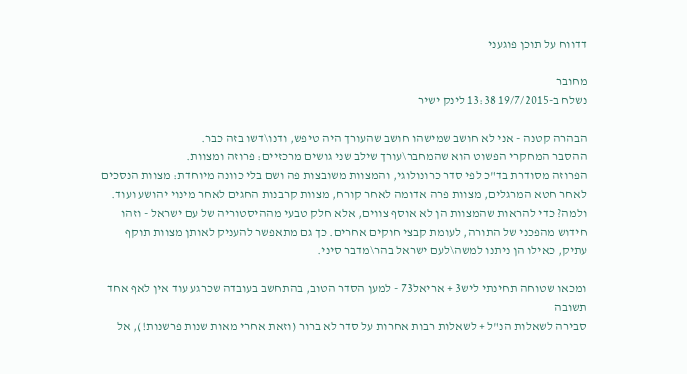דדווח על תוכן פוגעני

מחובר
נשלח ב-19/7/2015 13:38 לינק ישיר

הבהרה קטנה - אני לא חושב שמישהו חושב שהעורך היה טיפש, ודנו\דשו בזה כבר.
ההסבר המחקרי הפשוט הוא שהמחבר\עורך שילב שני גושים מרכזיים: פרוזה ומצוות.
הפרוזה מסודרת בד"כ לפי סדר כרונולוגי, והמצוות משובצות פה ושם בלי כוונה מיוחדת: מצוות הנסכים לאחר חטא המרגלים, מצוות פרה אדומה לאחר קורח, מצוות קרבנות החגים לאחר מינוי יהושע ועוד.
ולמה? כדי להראות שהמצוות הן לא אוסף צווים, אלא חלק טבעי מההיסטוריה של עם ישראל - וזהו חידוש מהפכני של התורה, לעומת קבצי חוקים אחרים. כך גם מתאפשר להעניק לאותן מצוות תוקף עתיק, כאילו הן ניתנו למשה\לעם ישראל בהר\מדבר סיני.

ומכאו שטוחה תחינתי ליש3 + אריאל73 - למען הסדר הטוב, בהתחשב בעובדה שכרגע עוד אין לאף אחד תשובה
סבירה לשאלות הנ"ל + לשאלות רבות אחרות על סדר לא ברור (וזאת אחרי מאות שנות פרשנות!), אל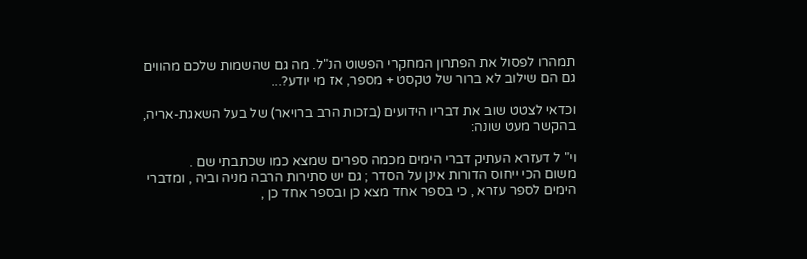תמהרו לפסול את הפתרון המחקרי הפשוט הנ"ל. מה גם שהשמות שלכם מהווים גם הם שילוב לא ברור של טקסט + מספר, אז מי יודע?...

וכדאי לצטט שוב את דבריו הידועים (בזכות הרב ברויאר) של בעל השאגת-אריה, בהקשר מעט שונה:

וי" ל דעזרא העתיק דברי הימים מכמה ספרים שמצא כמו שכתבתי שם .
משום הכי ייחוס הדורות אינן על הסדר ; גם יש סתירות הרבה מניה וביה , ומדברי הימים לספר עזרא , כי בספר אחד מצא כן ובספר אחד כן ,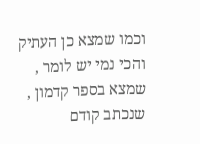וכמו שמצא כן העתיק
והכי נמי יש לומר , שמצא בספר קדמון , שנכתב קודם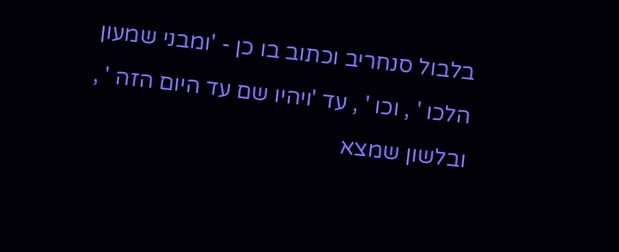בלבול סנחריב וכתוב בו כן - 'ומבני שמעון הלכו ' , וכו ' , עד 'ויהיו שם עד היום הזה ' , ובלשון שמצא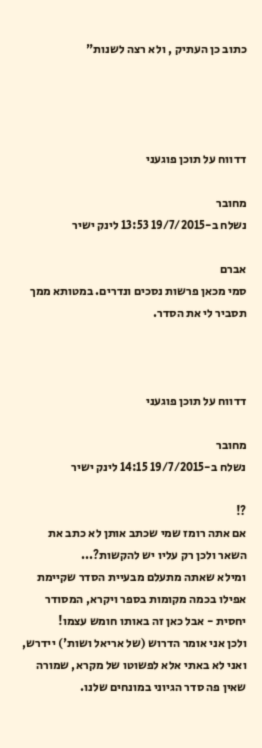כתוב כן העתיק , ולא רצה לשנות"




דדווח על תוכן פוגעני

מחובר
נשלח ב-19/7/2015 13:53 לינק ישיר

אברם
סמי מכאן פרשות נסכים ונדרים. במטותא ממך תסביר לי את הסדר.



דדווח על תוכן פוגעני

מחובר
נשלח ב-19/7/2015 14:15 לינק ישיר

?!
אם אתה רומז שמי שכתב אותן לא כתב את השאר ולכן רק עליו יש להקשות?...
ומילא שאתה מתעלם מבעיית הסדר שקיימת אפילו בכמה מקומות בספר ויקרא, המסודר יחסית - אבל כאן זה באותו חומש עצמו!
ולכן אני אומר הדרוש (של אריאל ושות') יידרש, ואני לא באתי אלא לפשוטו של מקרא, שמורה שאין פה סדר הגיוני במונחים שלנו.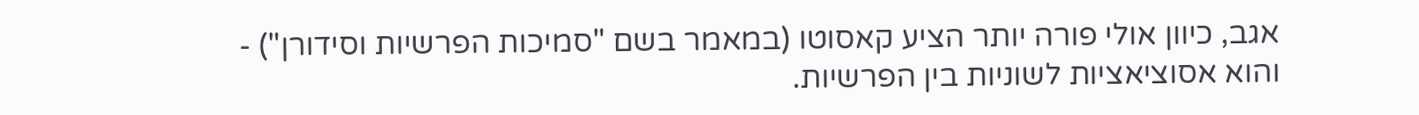אגב, כיוון אולי פורה יותר הציע קאסוטו (במאמר בשם "סמיכות הפרשיות וסידורן") - והוא אסוציאציות לשוניות בין הפרשיות.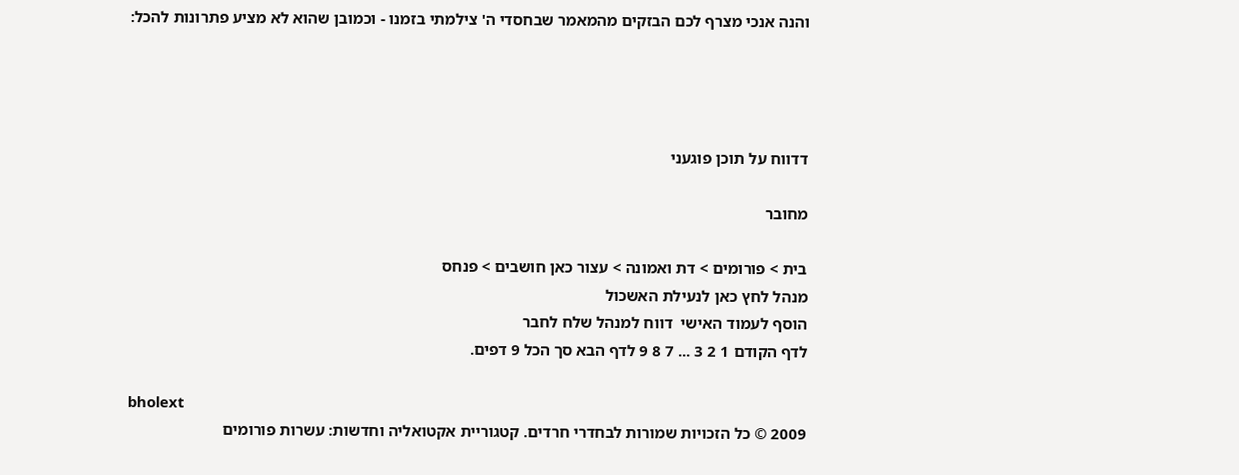והנה אנכי מצרף לכם הבזקים מהמאמר שבחסדי ה' צילמתי בזמנו - וכמובן שהוא לא מציע פתרונות להכל:




דדווח על תוכן פוגעני

מחובר

בית > פורומים > דת ואמונה > עצור כאן חושבים > פנחס
מנהל לחץ כאן לנעילת האשכול
הוסף לעמוד האישי  דווח למנהל שלח לחבר
לדף הקודם 1 2 3 ... 7 8 9 לדף הבא סך הכל 9 דפים.

bholext
2009 © כל הזכויות שמורות לבחדרי חרדים. קטגוריית אקטואליה וחדשות: עשרות פורומים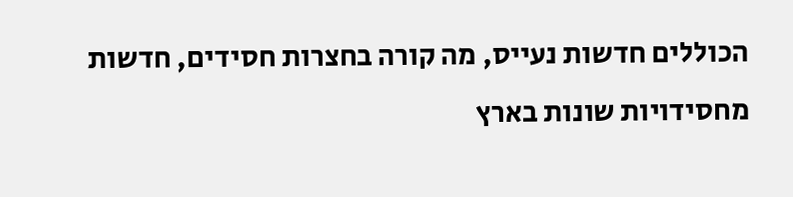הכוללים חדשות נעייס, מה קורה בחצרות חסידים, חדשות מחסידויות שונות בארץ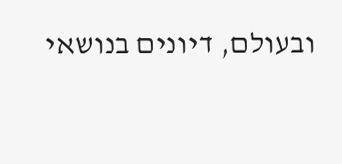ובעולם, דיונים בנושאי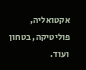אקטואליה, פוליטיקה, בטחון ועוד.